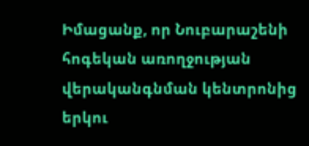Իմացանք, որ Նուբարաշենի հոգեկան առողջության վերականգնման կենտրոնից երկու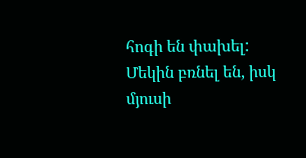հոգի են փախել: Մեկին բռնել են, իսկ մյուսի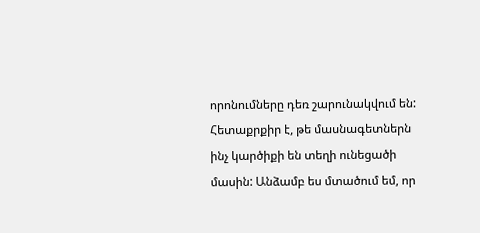որոնումները դեռ շարունակվում են: Հետաքրքիր է, թե մասնագետներն ինչ կարծիքի են տեղի ունեցածի մասին: Անձամբ ես մտածում եմ, որ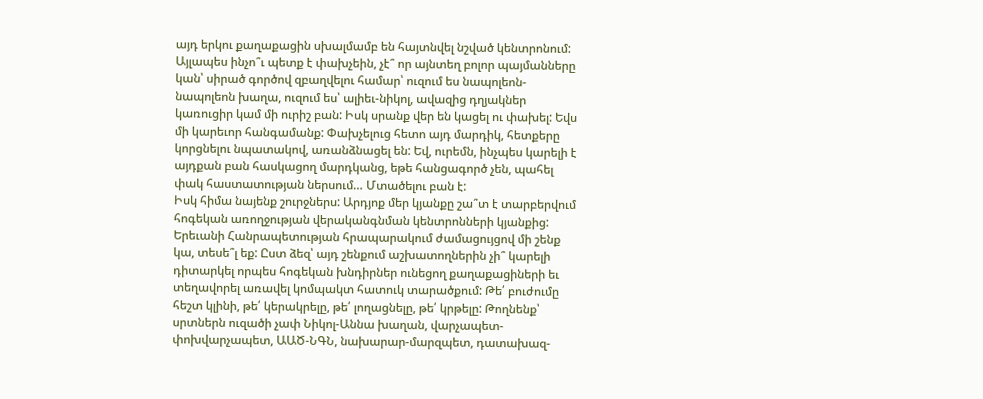այդ երկու քաղաքացին սխալմամբ են հայտնվել նշված կենտրոնում: Այլապես ինչո՞ւ պետք է փախչեին, չէ՞ որ այնտեղ բոլոր պայմանները կան՝ սիրած գործով զբաղվելու համար՝ ուզում ես նապոլեոն-նապոլեոն խաղա, ուզում ես՝ ալիեւ-նիկոլ, ավազից դղյակներ կառուցիր կամ մի ուրիշ բան: Իսկ սրանք վեր են կացել ու փախել: Եվս մի կարեւոր հանգամանք: Փախչելուց հետո այդ մարդիկ, հետքերը կորցնելու նպատակով, առանձնացել են: Եվ, ուրեմն, ինչպես կարելի է այդքան բան հասկացող մարդկանց, եթե հանցագործ չեն, պահել փակ հաստատության ներսում… Մտածելու բան է:
Իսկ հիմա նայենք շուրջներս: Արդյոք մեր կյանքը շա՞տ է տարբերվում հոգեկան առողջության վերականգնման կենտրոնների կյանքից: Երեւանի Հանրապետության հրապարակում ժամացույցով մի շենք կա, տեսե՞լ եք: Ըստ ձեզ՝ այդ շենքում աշխատողներին չի՞ կարելի դիտարկել որպես հոգեկան խնդիրներ ունեցող քաղաքացիների եւ տեղավորել առավել կոմպակտ հատուկ տարածքում: Թե՛ բուժումը հեշտ կլինի, թե՛ կերակրելը, թե՛ լողացնելը, թե՛ կրթելը: Թողնենք՝ սրտներն ուզածի չափ Նիկոլ-Աննա խաղան, վարչապետ-փոխվարչապետ, ԱԱԾ-ՆԳՆ, նախարար-մարզպետ, դատախազ-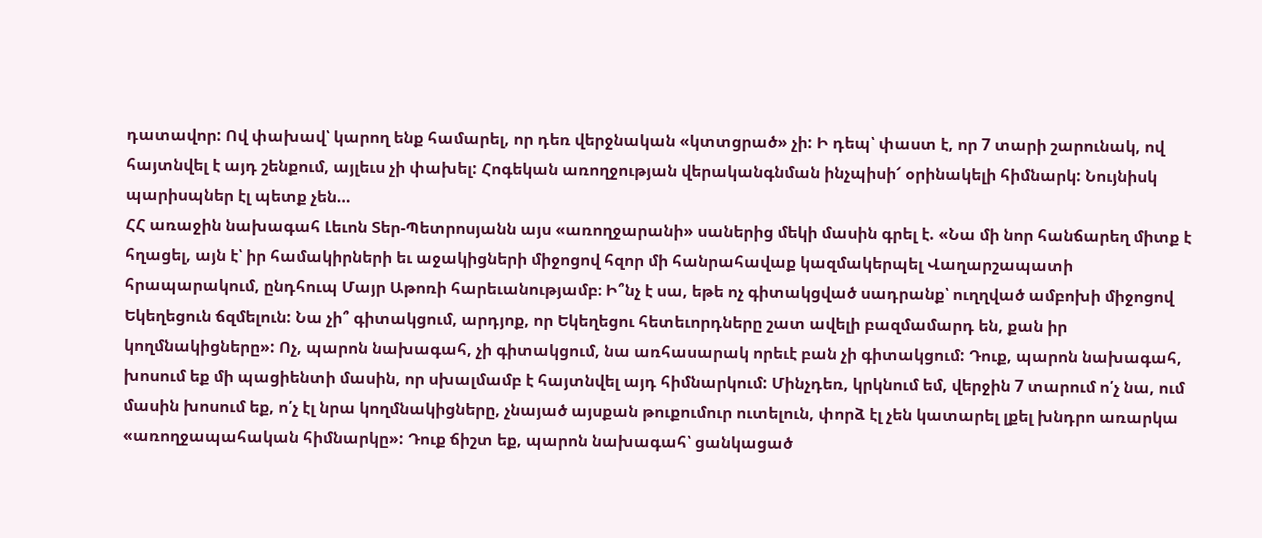դատավոր: Ով փախավ՝ կարող ենք համարել, որ դեռ վերջնական «կտտցրած» չի: Ի դեպ՝ փաստ է, որ 7 տարի շարունակ, ով հայտնվել է այդ շենքում, այլեւս չի փախել: Հոգեկան առողջության վերականգնման ինչպիսի՜ օրինակելի հիմնարկ: Նույնիսկ պարիսպներ էլ պետք չեն…
ՀՀ առաջին նախագահ Լեւոն Տեր-Պետրոսյանն այս «առողջարանի» սաներից մեկի մասին գրել է. «Նա մի նոր հանճարեղ միտք է հղացել, այն է՝ իր համակիրների եւ աջակիցների միջոցով հզոր մի հանրահավաք կազմակերպել Վաղարշապատի հրապարակում, ընդհուպ Մայր Աթոռի հարեւանությամբ։ Ի՞նչ է սա, եթե ոչ գիտակցված սադրանք՝ ուղղված ամբոխի միջոցով Եկեղեցուն ճզմելուն: Նա չի՞ գիտակցում, արդյոք, որ Եկեղեցու հետեւորդները շատ ավելի բազմամարդ են, քան իր կողմնակիցները»: Ոչ, պարոն նախագահ, չի գիտակցում, նա առհասարակ որեւէ բան չի գիտակցում: Դուք, պարոն նախագահ, խոսում եք մի պացիենտի մասին, որ սխալմամբ է հայտնվել այդ հիմնարկում: Մինչդեռ, կրկնում եմ, վերջին 7 տարում ո՛չ նա, ում մասին խոսում եք, ո՛չ էլ նրա կողմնակիցները, չնայած այսքան թուքումուր ուտելուն, փորձ էլ չեն կատարել լքել խնդրո առարկա «առողջապահական հիմնարկը»: Դուք ճիշտ եք, պարոն նախագահ՝ ցանկացած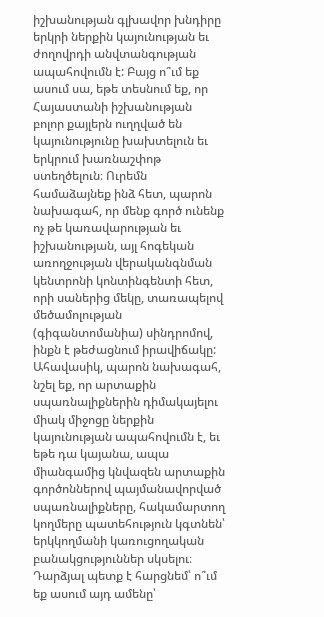իշխանության գլխավոր խնդիրը երկրի ներքին կայունության եւ ժողովրդի անվտանգության ապահովումն է: Բայց ո՞ւմ եք ասում սա, եթե տեսնում եք, որ Հայաստանի իշխանության բոլոր քայլերն ուղղված են կայունությունը խախտելուն եւ երկրում խառնաշփոթ ստեղծելուն։ Ուրեմն համաձայնեք ինձ հետ, պարոն նախագահ, որ մենք գործ ունենք ոչ թե կառավարության եւ իշխանության, այլ հոգեկան առողջության վերականգնման կենտրոնի կոնտինգենտի հետ, որի սաներից մեկը, տառապելով մեծամոլության (գիգանտոմանիա) սինդրոմով, ինքն է թեժացնում իրավիճակը:
Ահավասիկ, պարոն նախագահ, նշել եք, որ արտաքին սպառնալիքներին դիմակայելու միակ միջոցը ներքին կայունության ապահովումն է, եւ եթե դա կայանա, ապա միանգամից կնվազեն արտաքին գործոններով պայմանավորված սպառնալիքները, հակամարտող կողմերը պատեհություն կգտնեն՝ երկկողմանի կառուցողական բանակցություններ սկսելու։ Դարձյալ պետք է հարցնեմ՝ ո՞ւմ եք ասում այդ ամենը՝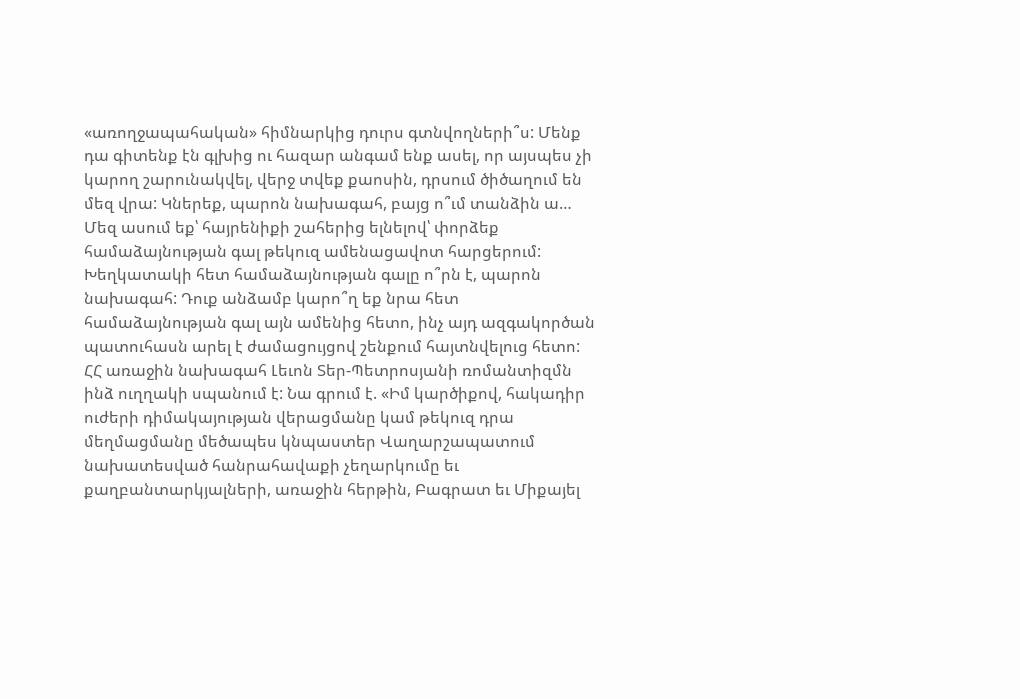«առողջապահական» հիմնարկից դուրս գտնվողների՞ս: Մենք դա գիտենք էն գլխից ու հազար անգամ ենք ասել, որ այսպես չի կարող շարունակվել, վերջ տվեք քաոսին, դրսում ծիծաղում են մեզ վրա: Կներեք, պարոն նախագահ, բայց ո՞ւմ տանձին ա… Մեզ ասում եք՝ հայրենիքի շահերից ելնելով՝ փորձեք համաձայնության գալ թեկուզ ամենացավոտ հարցերում: Խեղկատակի հետ համաձայնության գալը ո՞րն է, պարոն նախագահ: Դուք անձամբ կարո՞ղ եք նրա հետ համաձայնության գալ այն ամենից հետո, ինչ այդ ազգակործան պատուհասն արել է ժամացույցով շենքում հայտնվելուց հետո:
ՀՀ առաջին նախագահ Լեւոն Տեր-Պետրոսյանի ռոմանտիզմն ինձ ուղղակի սպանում է: Նա գրում է. «Իմ կարծիքով, հակադիր ուժերի դիմակայության վերացմանը կամ թեկուզ դրա մեղմացմանը մեծապես կնպաստեր Վաղարշապատում նախատեսված հանրահավաքի չեղարկումը եւ քաղբանտարկյալների, առաջին հերթին, Բագրատ եւ Միքայել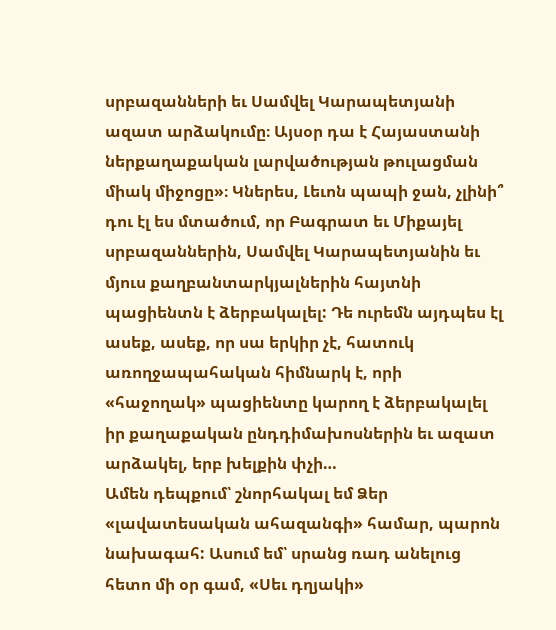սրբազանների եւ Սամվել Կարապետյանի ազատ արձակումը։ Այսօր դա է Հայաստանի ներքաղաքական լարվածության թուլացման միակ միջոցը»։ Կներես, Լեւոն պապի ջան, չլինի՞ դու էլ ես մտածում, որ Բագրատ եւ Միքայել սրբազաններին, Սամվել Կարապետյանին եւ մյուս քաղբանտարկյալներին հայտնի պացիենտն է ձերբակալել: Դե ուրեմն այդպես էլ ասեք, ասեք, որ սա երկիր չէ, հատուկ առողջապահական հիմնարկ է, որի «հաջողակ» պացիենտը կարող է ձերբակալել իր քաղաքական ընդդիմախոսներին եւ ազատ արձակել, երբ խելքին փչի…
Ամեն դեպքում՝ շնորհակալ եմ Ձեր «լավատեսական ահազանգի» համար, պարոն նախագահ: Ասում եմ՝ սրանց ռադ անելուց հետո մի օր գամ, «Սեւ դղյակի»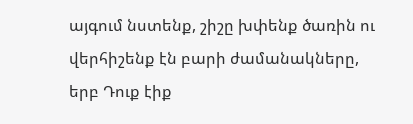այգում նստենք, շիշը խփենք ծառին ու վերհիշենք էն բարի ժամանակները, երբ Դուք էիք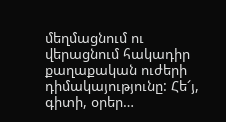մեղմացնում ու վերացնում հակադիր քաղաքական ուժերի դիմակայությունը: Հե՜յ, գիտի, օրեր…